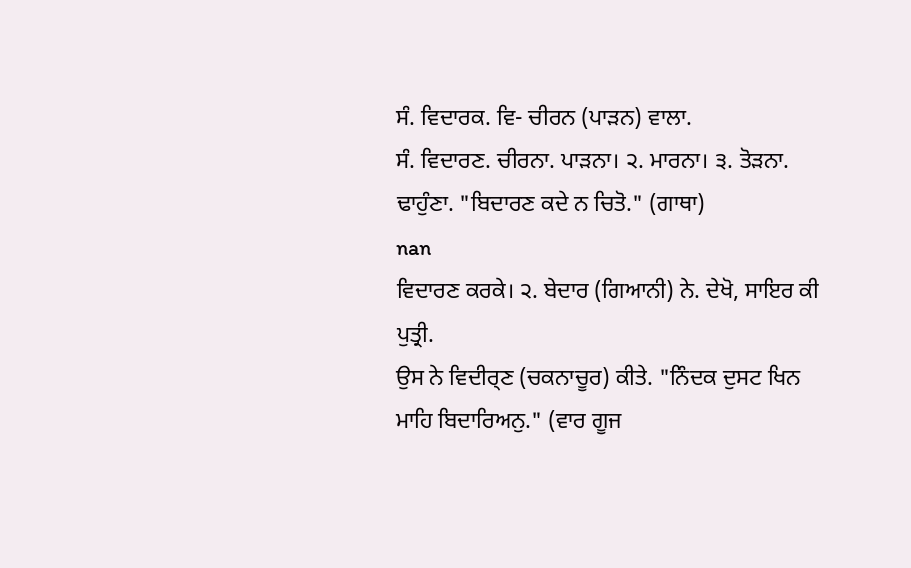ਸੰ. ਵਿਦਾਰਕ. ਵਿ- ਚੀਰਨ (ਪਾੜਨ) ਵਾਲਾ.
ਸੰ. ਵਿਦਾਰਣ. ਚੀਰਨਾ. ਪਾੜਨਾ। ੨. ਮਾਰਨਾ। ੩. ਤੋੜਨਾ. ਢਾਹੁੰਣਾ. "ਬਿਦਾਰਣ ਕਦੇ ਨ ਚਿਤੋ." (ਗਾਥਾ)
nan
ਵਿਦਾਰਣ ਕਰਕੇ। ੨. ਬੇਦਾਰ (ਗਿਆਨੀ) ਨੇ. ਦੇਖੋ, ਸਾਇਰ ਕੀ ਪੁਤ੍ਰੀ.
ਉਸ ਨੇ ਵਿਦੀਰ੍ਣ (ਚਕਨਾਚੂਰ) ਕੀਤੇ. "ਨਿੰਦਕ ਦੁਸਟ ਖਿਨ ਮਾਹਿ ਬਿਦਾਰਿਅਨੁ." (ਵਾਰ ਗੂਜ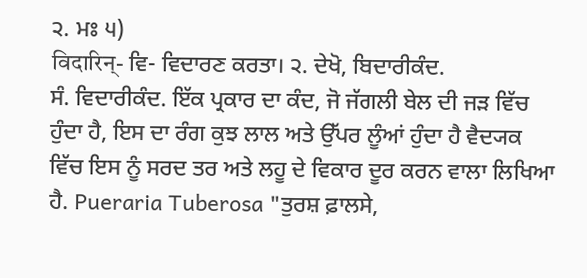੨. ਮਃ ੫)
विदारिन्- ਵਿ- ਵਿਦਾਰਣ ਕਰਤਾ। ੨. ਦੇਖੋ, ਬਿਦਾਰੀਕੰਦ.
ਸੰ. ਵਿਦਾਰੀਕੰਦ. ਇੱਕ ਪ੍ਰਕਾਰ ਦਾ ਕੰਦ, ਜੋ ਜੱਗਲੀ ਬੇਲ ਦੀ ਜੜ ਵਿੱਚ ਹੁੰਦਾ ਹੈ, ਇਸ ਦਾ ਰੰਗ ਕੁਝ ਲਾਲ ਅਤੇ ਉੱਪਰ ਲੂੰਆਂ ਹੁੰਦਾ ਹੈ ਵੈਦ੍ਯਕ ਵਿੱਚ ਇਸ ਨੂੰ ਸਰਦ ਤਰ ਅਤੇ ਲਹੂ ਦੇ ਵਿਕਾਰ ਦੂਰ ਕਰਨ ਵਾਲਾ ਲਿਖਿਆ ਹੈ. Pueraria Tuberosa "ਤੁਰਸ਼ ਫ਼ਾਲਸੇ,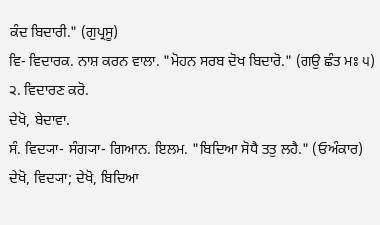ਕੰਦ ਬਿਦਾਰੀ." (ਗੁਪ੍ਰਸੂ)
ਵਿ- ਵਿਦਾਰਕ. ਨਾਸ਼ ਕਰਨ ਵਾਲਾ. "ਮੋਹਨ ਸਰਬ ਦੋਖ ਬਿਦਾਰੋ." (ਗਉ ਛੰਤ ਮਃ ੫) ੨. ਵਿਦਾਰਣ ਕਰੋ.
ਦੇਖੋ, ਬੇਦਾਵਾ.
ਸੰ. ਵਿਦ੍ਯਾ- ਸੰਗ੍ਯਾ- ਗਿਆਨ. ਇਲਮ. "ਬਿਦਿਆ ਸੋਧੈ ਤਤੁ ਲਹੈ." (ਓਅੰਕਾਰ) ਦੇਖੋ, ਵਿਦ੍ਯਾ; ਦੇਖੋ, ਬਿਦਿਆ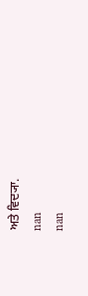ਅਤੇ ਵਿਦ੍ਯਾ.
nan
nan